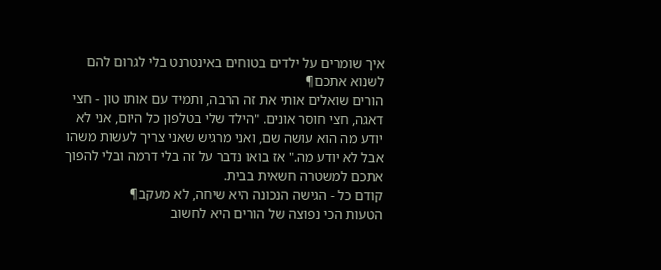איך שומרים על ילדים בטוחים באינטרנט בלי לגרום להם לשנוא אתכם¶
הורים שואלים אותי את זה הרבה, ותמיד עם אותו טון - חצי דאגה, חצי חוסר אונים. "הילד שלי בטלפון כל היום, אני לא יודע מה הוא עושה שם, ואני מרגיש שאני צריך לעשות משהו אבל לא יודע מה." אז בואו נדבר על זה בלי דרמה ובלי להפוך אתכם למשטרה חשאית בבית.
קודם כל - הגישה הנכונה היא שיחה, לא מעקב¶
הטעות הכי נפוצה של הורים היא לחשוב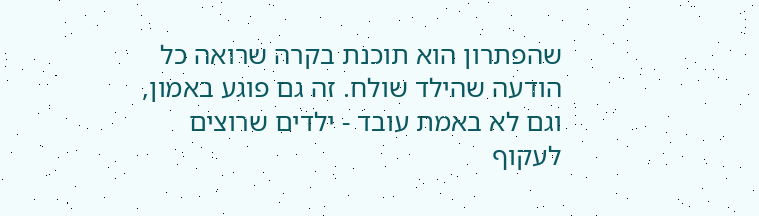שהפתרון הוא תוכנת בקרה שרואה כל הודעה שהילד שולח. זה גם פוגע באמון, וגם לא באמת עובד - ילדים שרוצים לעקוף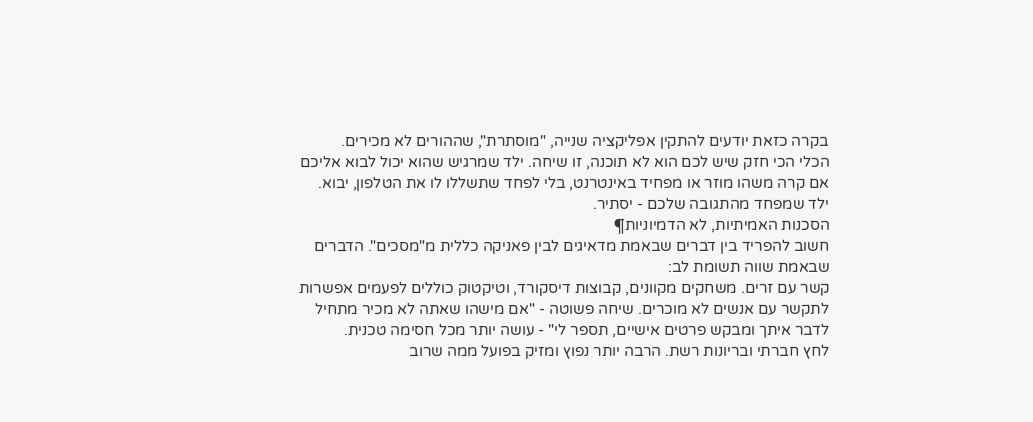בקרה כזאת יודעים להתקין אפליקציה שנייה, "מוסתרת", שההורים לא מכירים.
הכלי הכי חזק שיש לכם הוא לא תוכנה, זו שיחה. ילד שמרגיש שהוא יכול לבוא אליכם אם קרה משהו מוזר או מפחיד באינטרנט, בלי לפחד שתשללו לו את הטלפון, יבוא. ילד שמפחד מהתגובה שלכם - יסתיר.
הסכנות האמיתיות, לא הדמיוניות¶
חשוב להפריד בין דברים שבאמת מדאיגים לבין פאניקה כללית מ"מסכים". הדברים שבאמת שווה תשומת לב:
קשר עם זרים. משחקים מקוונים, קבוצות דיסקורד, וטיקטוק כוללים לפעמים אפשרות לתקשר עם אנשים לא מוכרים. שיחה פשוטה - "אם מישהו שאתה לא מכיר מתחיל לדבר איתך ומבקש פרטים אישיים, תספר לי" - עושה יותר מכל חסימה טכנית.
לחץ חברתי ובריונות רשת. הרבה יותר נפוץ ומזיק בפועל ממה שרוב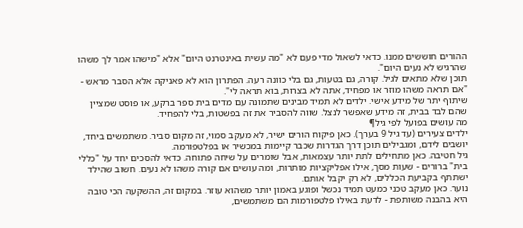ההורים חוששים ממנו. כדאי לשאול מדי פעם לא "מה עשית באינטרנט היום" אלא "מישהו אמר לך משהו שהרגיש לא נעים היום".
תוכן שלא מתאים לגיל. קורה, גם בטעות, גם בלי כוונה רעה. הפתרון הוא לא פאניקה אלא הסבר מראש - "אם תראה משהו מוזר או מפחיד, אתה לא בצרות, בוא תראה לי".
שיתוף יתר של מידע אישי. ילדים לא תמיד מבינים שתמונה עם מדים בית ספר ברקע, או פוסט שמציין שהם לבד בבית, זה מידע שאפשר לנצל. שווה להסביר את זה בפשטות, בלי להפחיד.
מה עושים בפועל לפי גיל¶
ילדים צעירים (עד גיל 9 בערך). כאן פיקוח הורים ישיר, לא מעקב סמוי, זה מקום סביר. משתמשים ביחד, יושבים לידם, ומגבילים תוכן דרך הגדרות שכבר קיימות במכשיר או בפלטפורמה.
גיל חטיבה. כאן מתחילים לתת יותר עצמאות, אבל שומרים על שיחה פתוחה. כדאי להסכים יחד על "כללי בית" ברורים - שעות מסך, אילו אפליקציות מותרות, ומה עושים אם קורה משהו לא נעים. חשוב שהילד ישתתף בקביעת הכללים, לא רק יקבל אותם.
נוער. כאן מעקב טכני כמעט תמיד נכשל ופוגע באמון יותר משהוא עוזר. במקום זה, ההשקעה הכי טובה היא בהבנה משותפת - לדעת באילו פלטפורמות הם משתמשים,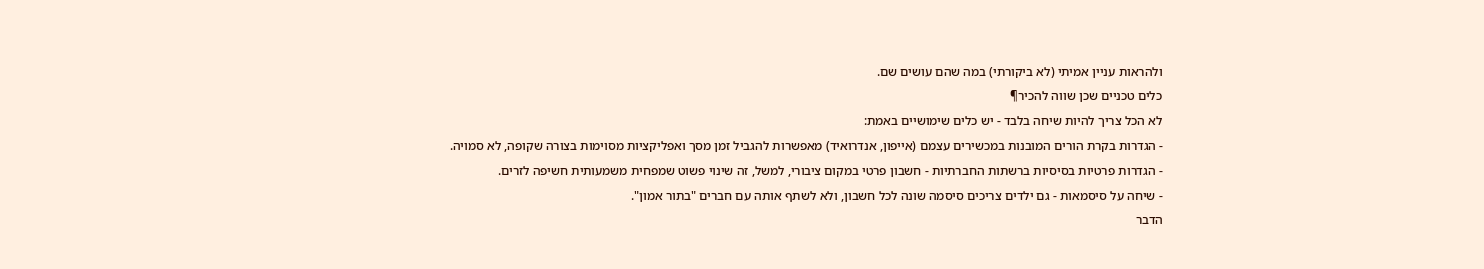ולהראות עניין אמיתי (לא ביקורתי) במה שהם עושים שם.
כלים טכניים שכן שווה להכיר¶
לא הכל צריך להיות שיחה בלבד - יש כלים שימושיים באמת:
- הגדרות בקרת הורים המובנות במכשירים עצמם (אייפון, אנדרואיד) מאפשרות להגביל זמן מסך ואפליקציות מסוימות בצורה שקופה, לא סמויה.
- הגדרות פרטיות בסיסיות ברשתות החברתיות - חשבון פרטי במקום ציבורי, למשל, זה שינוי פשוט שמפחית משמעותית חשיפה לזרים.
- שיחה על סיסמאות - גם ילדים צריכים סיסמה שונה לכל חשבון, ולא לשתף אותה עם חברים "בתור אמון".
הדבר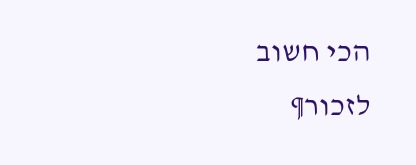הכי חשוב לזכור¶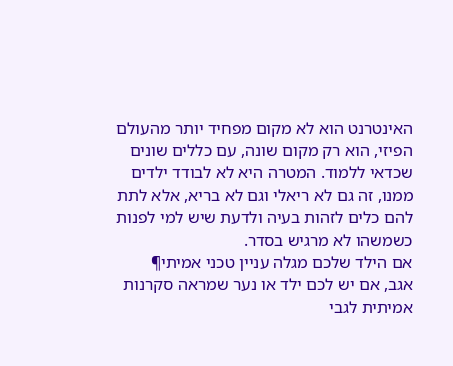האינטרנט הוא לא מקום מפחיד יותר מהעולם הפיזי, הוא רק מקום שונה, עם כללים שונים שכדאי ללמוד. המטרה היא לא לבודד ילדים ממנו, זה גם לא ריאלי וגם לא בריא, אלא לתת להם כלים לזהות בעיה ולדעת שיש למי לפנות כשמשהו לא מרגיש בסדר.
אם הילד שלכם מגלה עניין טכני אמיתי¶
אגב, אם יש לכם ילד או נער שמראה סקרנות אמיתית לגבי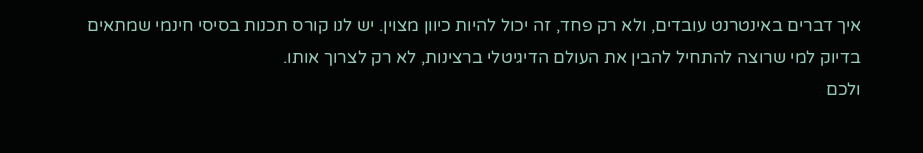איך דברים באינטרנט עובדים, ולא רק פחד, זה יכול להיות כיוון מצוין. יש לנו קורס תכנות בסיסי חינמי שמתאים בדיוק למי שרוצה להתחיל להבין את העולם הדיגיטלי ברצינות, לא רק לצרוך אותו.
ולכם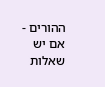ההורים - אם יש שאלות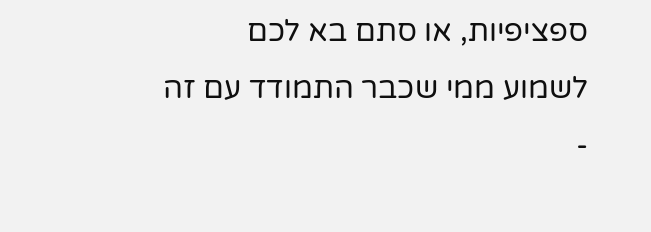ספציפיות, או סתם בא לכם לשמוע ממי שכבר התמודד עם זה -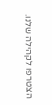הצטרפו לקהילה שלנו.